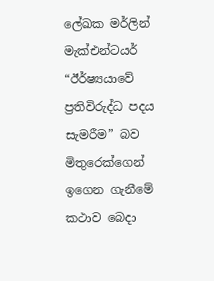ලේඛක මර්ලින් මැක්එන්ටයර් “ඊර්ෂ්‍යයාවේ ප්‍රතිවිරුද්ධ පදය සැමරීම” බව මිතුරෙක්ගෙන් ඉගෙන ගැනීමේ කථාව බෙදා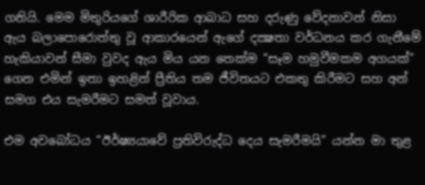ගනියි. මෙම මිතුරියගේ ශාරීරික ආබාධ සහ දරුණු වේදනාවන් නිසා ඇය බලාපොරොත්තු වූ ආකාරයෙන් ඇගේ දක්‍ෂතා වර්ධනය කර ගැනීමේ හැකියාවන් සීමා වුවද ඇය මිය යන තෙක්ම “සෑම හමුවීමකම අගයක්” ගෙන එමින් ඉතා ඉහළින් ප්‍රීතිය තම ජීවිතයට එකතු කිරීමට සහ අන් සමග එය සැමරීමට සමත් වූවාය.

එම අවබෝධය “ඊර්ෂ්‍යයාවේ ප්‍රතිවිරුද්ධ දෙය සැමරීමයි” යන්න මා තුළ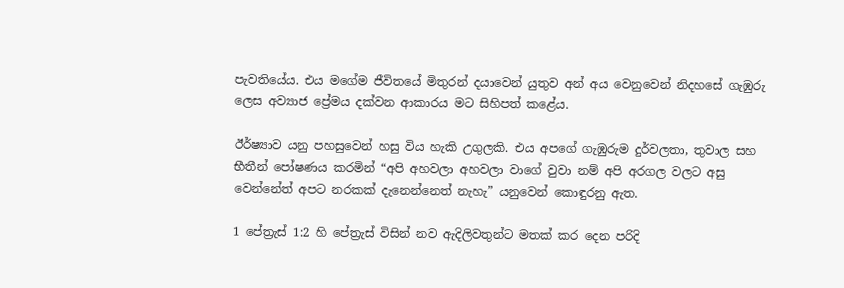පැවතියේය. එය මගේම ජීවිතයේ මිතුරන් දයාවෙන් යුතුව අන් අය වෙනුවෙන් නිදහසේ ගැඹුරු ලෙස අව්‍යාජ ප්‍රේමය දක්වන ආකාරය මට සිහිපත් කළේය.

ඊර්ෂ්‍යාව යනු පහසුවෙන් හසු විය හැකි උගුලකි. එය අපගේ ගැඹුරුම දුර්වලතා, තුවාල සහ භීතීන් පෝෂණය කරමින් “අපි අහවලා අහවලා වාගේ වුවා නම් අපි අරගල වලට අසු වෙන්නේත් අපට නරකක් දැනෙන්නෙත් නැහැ” යනුවෙන් කොඳුරනු ඇත.

1 පේත්‍රැස් 1:2 හි පේත්‍රැස් විසින් නව ඇදිලිවතුන්ට මතක් කර දෙන පරිදි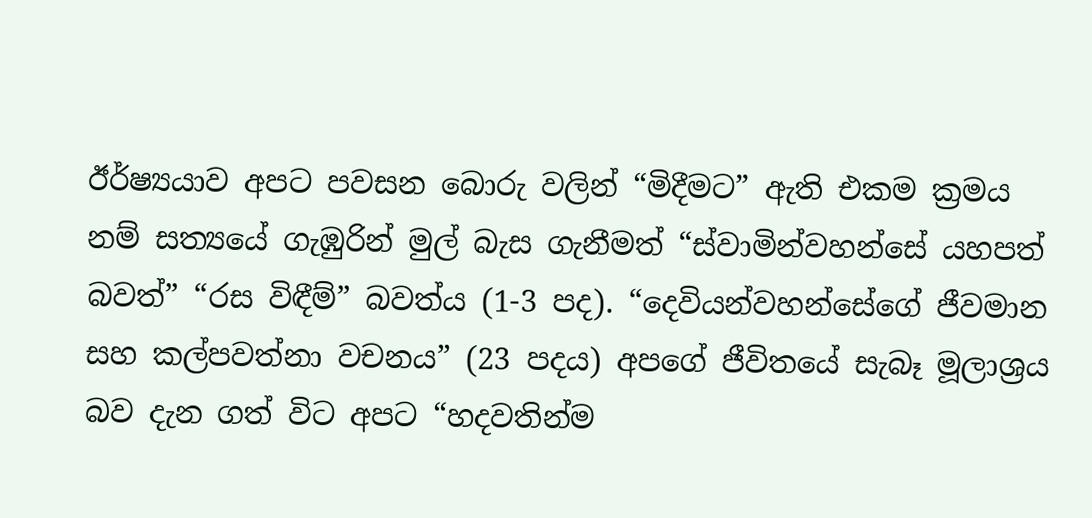ඊර්ෂ්‍යයාව අපට පවසන බොරු වලින් “මිදීමට” ඇති එකම ක්‍රමය නම් සත්‍යයේ ගැඹුරින් මුල් බැස ගැනීමත් “ස්වාමින්වහන්සේ යහපත් බවත්” “රස විඳීම්” බවත්ය (1-3 පද). “දෙවියන්වහන්සේගේ ජීවමාන සහ කල්පවත්නා වචනය” (23 පදය) අපගේ ජීවිතයේ සැබෑ මූලාශ්‍රය බව දැන ගත් විට අපට “හදවතින්ම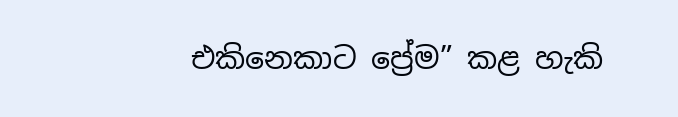එකිනෙකාට ප්‍රේම” කළ හැකි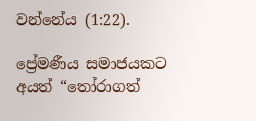වන්නේය (1:22).

ප්‍රේමණීය සමාජයකට අයත් “තෝරාගත්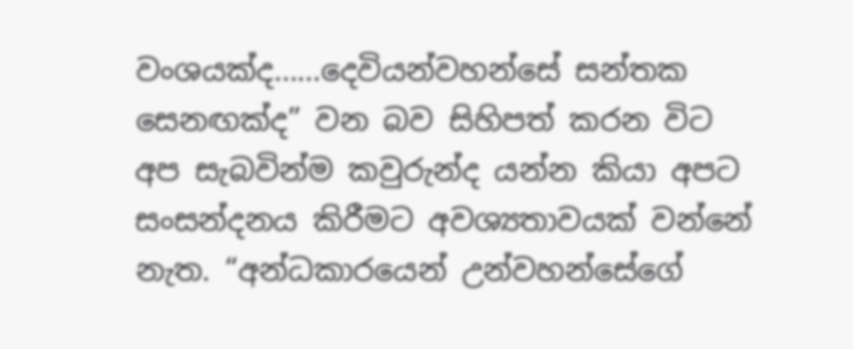වංශයක්ද……දෙවියන්වහන්සේ සන්තක සෙනඟක්ද” වන බව සිහිපත් කරන විට අප සැබවින්ම කවුරුන්ද යන්න කියා අපට සංසන්දනය කිරීමට අවශ්‍යතාවයක් වන්නේ නැත. “අන්ධකාරයෙන් උන්වහන්සේගේ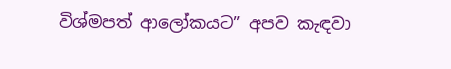විශ්මපත් ආලෝකයට” අපව කැඳවා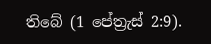තිබේ (1 පේත්‍රැස් 2:9).